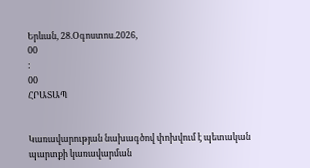Երևան, 28.Օգոստոս.2026,
00
:
00
ՀՐԱՏԱՊ


Կառավարության նախագծով փոխվում է պետական պարտքի կառավարման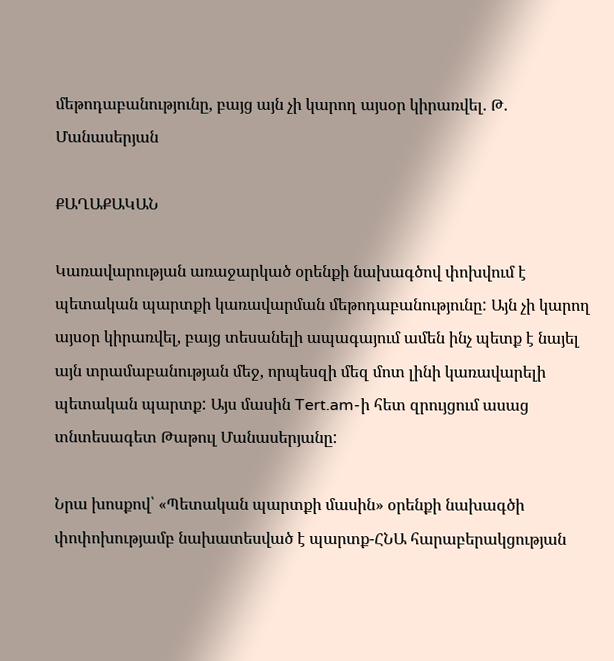մեթոդաբանությունը, բայց այն չի կարող այսօր կիրառվել. Թ. Մանասերյան

ՔԱՂԱՔԱԿԱՆ

Կառավարության առաջարկած օրենքի նախագծով փոխվում է պետական պարտքի կառավարման մեթոդաբանությունը: Այն չի կարող այսօր կիրառվել, բայց տեսանելի ապագայում ամեն ինչ պետք է նայել այն տրամաբանության մեջ, որպեսզի մեզ մոտ լինի կառավարելի պետական պարտք: Այս մասին Tert.am-ի հետ զրույցում ասաց տնտեսագետ Թաթուլ Մանասերյանը:

Նրա խոսքով՝ «Պետական պարտքի մասին» օրենքի նախագծի փոփոխությամբ նախատեսված է պարտք-ՀՆԱ հարաբերակցության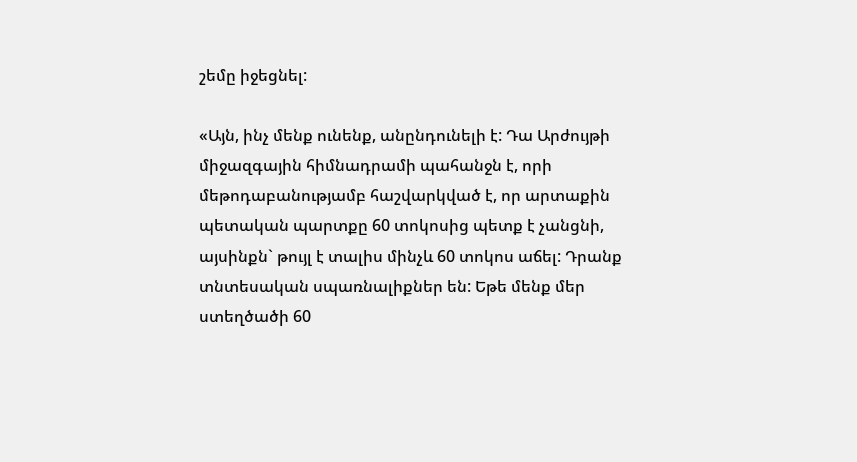շեմը իջեցնել:

«Այն, ինչ մենք ունենք, անընդունելի է: Դա Արժույթի միջազգային հիմնադրամի պահանջն է, որի մեթոդաբանությամբ հաշվարկված է, որ արտաքին պետական պարտքը 60 տոկոսից պետք է չանցնի, այսինքն` թույլ է տալիս մինչև 60 տոկոս աճել: Դրանք տնտեսական սպառնալիքներ են: Եթե մենք մեր ստեղծածի 60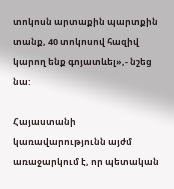տոկոսն արտաքին պարտքին տանք, 40 տոկոսով հազիվ կարող ենք գոյատևել»,- նշեց նա:

Հայաստանի կառավարությունն այժմ առաջարկում է, որ պետական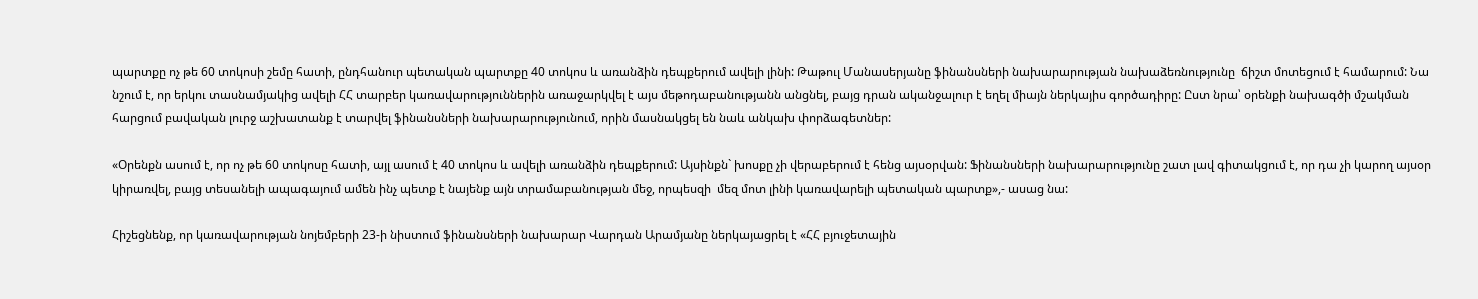պարտքը ոչ թե 60 տոկոսի շեմը հատի, ընդհանուր պետական պարտքը 40 տոկոս և առանձին դեպքերում ավելի լինի: Թաթուլ Մանասերյանը ֆինանսների նախարարության նախաձեռնությունը  ճիշտ մոտեցում է համարում: Նա նշում է, որ երկու տասնամյակից ավելի ՀՀ տարբեր կառավարություններին առաջարկվել է այս մեթոդաբանությանն անցնել, բայց դրան ականջալուր է եղել միայն ներկայիս գործադիրը: Ըստ նրա՝ օրենքի նախագծի մշակման հարցում բավական լուրջ աշխատանք է տարվել ֆինանսների նախարարությունում, որին մասնակցել են նաև անկախ փորձագետներ:

«Օրենքն ասում է, որ ոչ թե 60 տոկոսը հատի, այլ ասում է 40 տոկոս և ավելի առանձին դեպքերում: Այսինքն` խոսքը չի վերաբերում է հենց այսօրվան: Ֆինանսների նախարարությունը շատ լավ գիտակցում է, որ դա չի կարող այսօր կիրառվել, բայց տեսանելի ապագայում ամեն ինչ պետք է նայենք այն տրամաբանության մեջ, որպեսզի  մեզ մոտ լինի կառավարելի պետական պարտք»,- ասաց նա:

Հիշեցնենք, որ կառավարության նոյեմբերի 23-ի նիստում ֆինանսների նախարար Վարդան Արամյանը ներկայացրել է «ՀՀ բյուջետային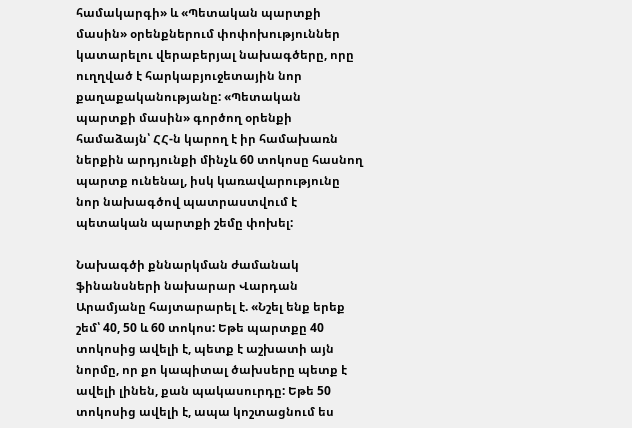համակարգի» և «Պետական պարտքի մասին» օրենքներում փոփոխություններ կատարելու վերաբերյալ նախագծերը, որը ուղղված է հարկաբյուջետային նոր քաղաքականությանը: «Պետական պարտքի մասին» գործող օրենքի համաձայն՝ ՀՀ-ն կարող է իր համախառն ներքին արդյունքի մինչև 60 տոկոսը հասնող պարտք ունենալ, իսկ կառավարությունը նոր նախագծով պատրաստվում է պետական պարտքի շեմը փոխել:

Նախագծի քննարկման ժամանակ ֆինանսների նախարար Վարդան Արամյանը հայտարարել է. «Նշել ենք երեք շեմ՝ 40, 50 և 60 տոկոս: Եթե պարտքը 40 տոկոսից ավելի է, պետք է աշխատի այն նորմը, որ քո կապիտալ ծախսերը պետք է ավելի լինեն, քան պակասուրդը: Եթե 50 տոկոսից ավելի է, ապա կոշտացնում ես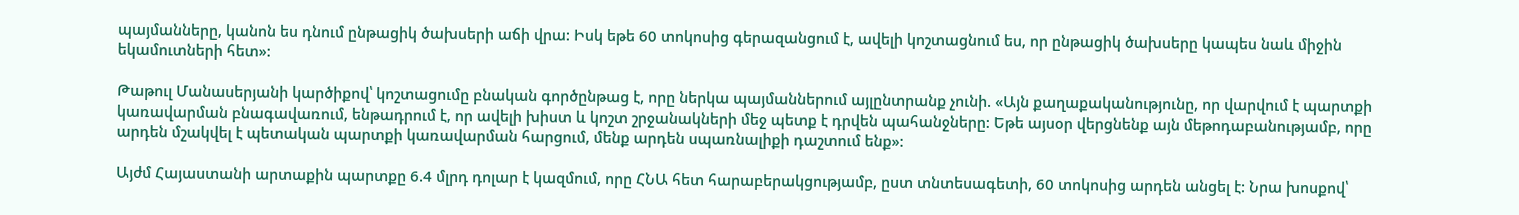պայմանները, կանոն ես դնում ընթացիկ ծախսերի աճի վրա: Իսկ եթե 60 տոկոսից գերազանցում է, ավելի կոշտացնում ես, որ ընթացիկ ծախսերը կապես նաև միջին եկամուտների հետ»:

Թաթուլ Մանասերյանի կարծիքով՝ կոշտացումը բնական գործընթաց է, որը ներկա պայմաններում այլընտրանք չունի. «Այն քաղաքականությունը, որ վարվում է պարտքի կառավարման բնագավառում, ենթադրում է, որ ավելի խիստ և կոշտ շրջանակների մեջ պետք է դրվեն պահանջները: Եթե այսօր վերցնենք այն մեթոդաբանությամբ, որը արդեն մշակվել է պետական պարտքի կառավարման հարցում, մենք արդեն սպառնալիքի դաշտում ենք»:

Այժմ Հայաստանի արտաքին պարտքը 6.4 մլրդ դոլար է կազմում, որը ՀՆԱ հետ հարաբերակցությամբ, ըստ տնտեսագետի, 60 տոկոսից արդեն անցել է: Նրա խոսքով՝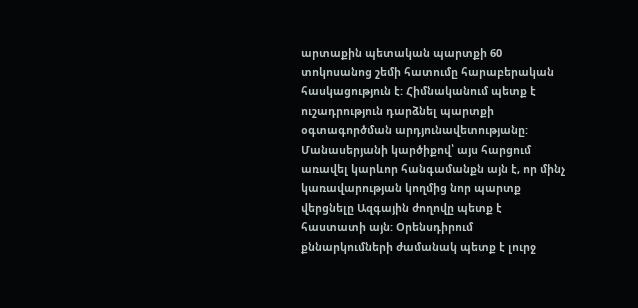արտաքին պետական պարտքի 60 տոկոսանոց շեմի հատումը հարաբերական հասկացություն է: Հիմնականում պետք է ուշադրություն դարձնել պարտքի օգտագործման արդյունավետությանը: Մանասերյանի կարծիքով՝ այս հարցում առավել կարևոր հանգամանքն այն է, որ մինչ կառավարության կողմից նոր պարտք վերցնելը Ազգային ժողովը պետք է հաստատի այն: Օրենսդիրում քննարկումների ժամանակ պետք է լուրջ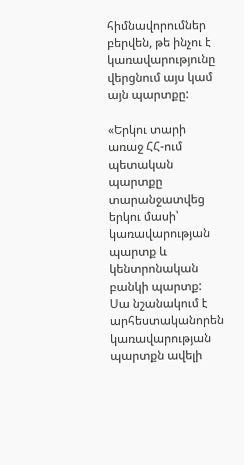հիմնավորումներ բերվեն, թե ինչու է կառավարությունը վերցնում այս կամ այն պարտքը:

«Երկու տարի առաջ ՀՀ-ում պետական պարտքը տարանջատվեց երկու մասի՝ կառավարության պարտք և կենտրոնական բանկի պարտք: Սա նշանակում է արհեստականորեն կառավարության պարտքն ավելի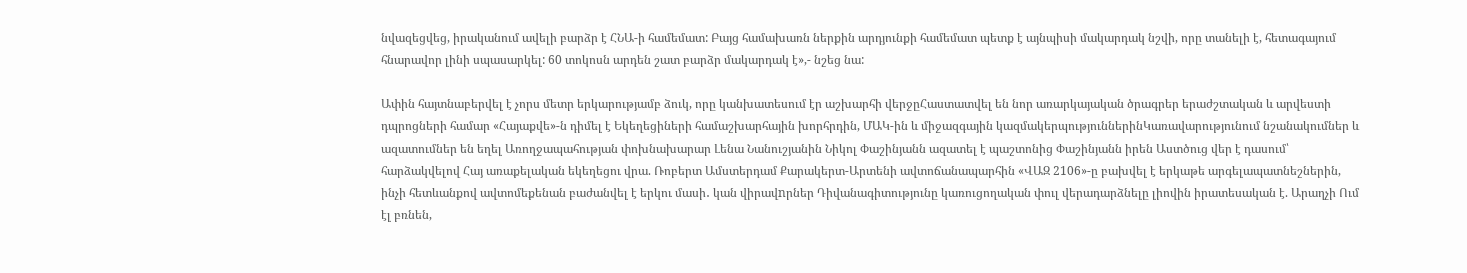նվազեցվեց, իրականում ավելի բարձր է ՀՆԱ-ի համեմատ: Բայց համախառն ներքին արդյունքի համեմատ պետք է այնպիսի մակարդակ նշվի, որը տանելի է, հետագայում հնարավոր լինի սպասարկել: 60 տոկոսն արդեն շատ բարձր մակարդակ է»,- նշեց նա:

Ափին հայտնաբերվել է չորս մետր երկարությամբ ձուկ, որը կանխատեսում էր աշխարհի վերջըՀաստատվել են նոր առարկայական ծրագրեր երաժշտական և արվեստի դպրոցների համար «Հայաքվե»-ն դիմել է Եկեղեցիների համաշխարհային խորհրդին, ՄԱԿ-ին և միջազգային կազմակերպություններինԿառավարությունում նշանակումներ և ազատումներ են եղել Առողջապահության փոխնախարար Լենա Նանուշյանին Նիկոլ Փաշինյանն ազատել է պաշտոնից Փաշինյանն իրեն Աստծուց վեր է դասում՝ հարձակվելով Հայ առաքելական եկեղեցու վրա. Ռոբերտ Ամստերդամ Քարակերտ-Արտենի ավտոճանապարհին «ՎԱԶ 2106»-ը բախվել է երկաթե արգելապատնեշներին, ինչի հետևանքով ավտոմեքենան բաժանվել է երկու մասի․ կան վիրավnրներ Դիվանագիտությունը կառուցողական փուլ վերադարձնելը լիովին իրատեսական է. Արաղչի Ում էլ բռնեն,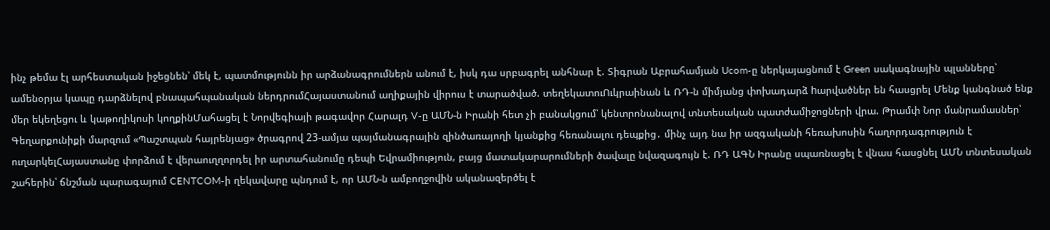ինչ թեմա էլ արհեստական իջեցնեն՝ մեկ է, պատմությունն իր արձանագրումներն անում է, իսկ դա սրբագրել անհնար է. Տիգրան Աբրահամյան Ucom-ը ներկայացնում է Green սակագնային պլանները՝ ամենօրյա կապը դարձնելով բնապահպանական ներդրումՀայաստանում աղիքային վիրուս է տարածված. տեղեկատուՈւկրաինան և ՌԴ-ն միմյանց փոխադարձ hարվածներ են հասցրել Մենք կանգնած ենք մեր եկեղեցու և կաթողիկոսի կողքինՄահացել է Նորվեգիայի թագավոր Հարալդ V-ը ԱՄՆ-ն Իրանի հետ չի բանակցում՝ կենտրոնանալով տնտեսական պատժամիջոցների վրա. Թրամփ Նոր մանրամասներ՝ Գեղարքունիքի մարզում «Պաշտպան հայրենյաց» ծրագրով 23-ամյա պայմանագրային զինծառայողի կյանքից հեռանալու դեպքից․ մինչ այդ նա իր ազգականի հեռախոսին հաղորդագրություն է ուղարկելՀայաստանը փորձում է վերաուղղորդել իր արտահանումը դեպի Եվրամիություն, բայց մատակարարումների ծավալը նվազագույն է. ՌԴ ԱԳՆ Իրանը սպառնացել է վնաս հասցնել ԱՄՆ տնտեսական շահերին՝ ճնշման պարագայում CENTCOM-ի ղեկավարը պնդում է, որ ԱՄՆ-ն ամբողջովին ականազերծել է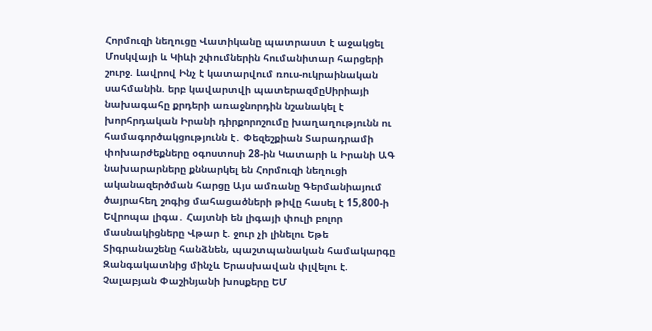Հորմուզի նեղուցը Վատիկանը պատրաստ է աջակցել Մոսկվայի և Կիևի շփումներին հումանիտար հարցերի շուրջ. Լավրով Ինչ է կատարվում ռուս-ուկրաինական սահմանին. երբ կավարտվի պատերազմըՍիրիայի նախագահը քրդերի առաջնորդին նշանակել է խորհրդական Իրանի դիրքորոշումը խաղաղությունն ու համագործակցությունն է․ Փեզեշքիան Տարադրամի փոխարժեքները օգոստոսի 28-ին Կատարի և Իրանի ԱԳ նախարարները քննարկել են Հորմուզի նեղուցի ականազերծման հարցը Այս ամռանը Գերմանիայում ծայրահեղ շոգից մահացածների թիվը հասել է 15,800-ի Եվրոպա լիգա․ Հայտնի են լիգայի փուլի բոլոր մասնակիցները Վթար է. ջուր չի լինելու Եթե Տիգրանաշենը հանձնեն, պաշտպանական համակարգը Զանգակատնից մինչև Երասխավան փլվելու է. Չալաբյան Փաշինյանի խոսքերը ԵՄ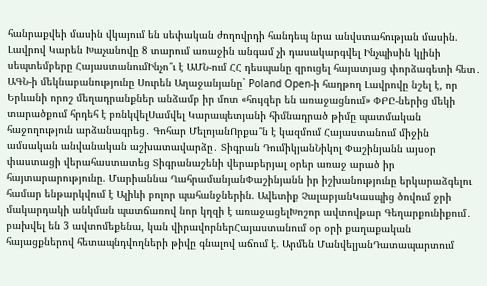հանրաքվեի մասին վկայում են սեփական ժողովրդի հանդեպ նրա անվստահության մասին. Լավրով Կարեն Խաչանովը 8 տարում առաջին անգամ չի դասակարգվել Ինչպիսին կլինի սեպտեմբերը ՀայաստանումԻնչո՞ւ է ԱՄՆ-ում ՀՀ դեսպանը զրուցել հայատյաց փորձագետի հետ․ ԱԳՆ-ի մեկնաբանությունը Սուրեն Աղաջանյանը` Poland Open-ի հաղթող Լավրովը նշել է, որ Երևանի որոշ մեղադրանքներ անձամբ իր մոտ «հույզեր են առաջացնում» ՓԲԸ-ներից մեկի տարածքում հրդեհ է բռնկվելՍամվել Կարապետյանի հիմնադրած թիմը պատմական հաջողություն արձանագրեց․ Գոհար ՄելոյանՈրքա՞ն է կազմում Հայաստանում միջին ամսական անվանական աշխատավարձը․ Տիգրան ԴումիկյանՆիկոլ Փաշինյանն այսօր փաստացի վերահաստատեց Տիգրանաշենի վերաբերյալ օրեր առաջ արած իր հայտարարությունը. Մարիաննա ՂահրամանյանՓաշինյանն իր իշխանությունը երկարաձգելու համար ենթարկվում է Ալիևի բոլոր պահանջներին. Ավետիք ՉալաբյանԿասպից ծովում ջրի մակարդակի անկման պատճառով նոր կղզի է առաջացելԽոշոր ավտովթար Գեղարքունիքում․ բախվել են 3 ավտոմեքենա, կան վիրավորներՀայաստանում օր օրի քաղաքական հայացքներով հետապնդվողների թիվը գնալով աճում է. Արմեն ՄանվելյանԴատապարտում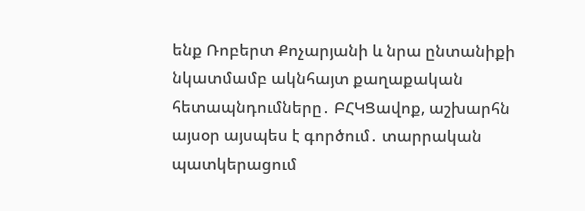ենք Ռոբերտ Քոչարյանի և նրա ընտանիքի նկատմամբ ակնհայտ քաղաքական հետապնդումները․ ԲՀԿՑավոք, աշխարհն այսօր այսպես է գործում․ տարրական պատկերացում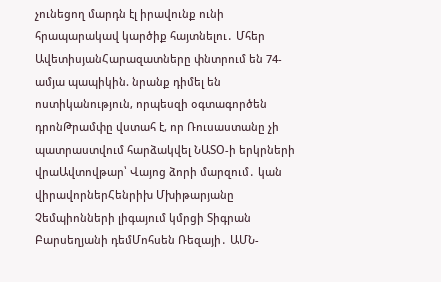չունեցող մարդն էլ իրավունք ունի հրապարակավ կարծիք հայտնելու․ Մհեր ԱվետիսյանՀարազատները փնտրում են 74-ամյա պապիկին. նրանք դիմել են ոստիկանություն, որպեսզի օգտագործեն դրոնԹրամփը վստահ է, որ Ռուսաստանը չի պատրաստվում հարձակվել ՆԱՏՕ-ի երկրների վրաԱվտովթար՝ Վայոց ձորի մարզում․ կան վիրավորներՀենրիխ Մխիթարյանը Չեմպիոնների լիգայում կմրցի Տիգրան Բարսեղյանի դեմՄոհսեն Ռեզայի․ ԱՄՆ-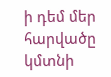ի դեմ մեր հարվածը կմտնի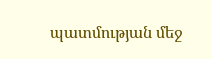պատմության մեջ